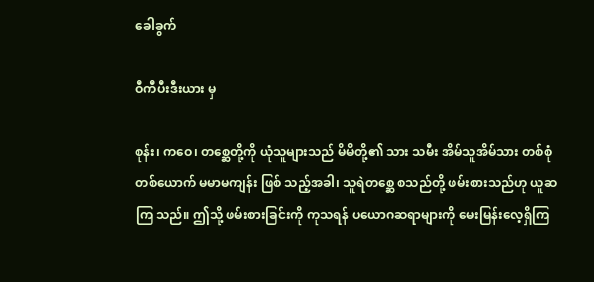ခေါခွက်

ဝီကီပီးဒီးယား မှ

စုန်း၊ ကဝေ၊ တစ္ဆေတို့ကို ယုံသူများသည် မိမိတို့၏ သား သမီး အိမ်သူအိမ်သား တစ်စုံ တစ်ယောက် မမာမကျန်း ဖြစ် သည့်အခါ၊ သူရဲတစ္ဆေ စသည်တို့ ဖမ်းစားသည်ဟု ယူဆကြ သည်။ ဤသို့ ဖမ်းစားခြင်းကို ကုသရန် ပယောဂဆရာများကို မေးမြန်းလေ့ရှိကြ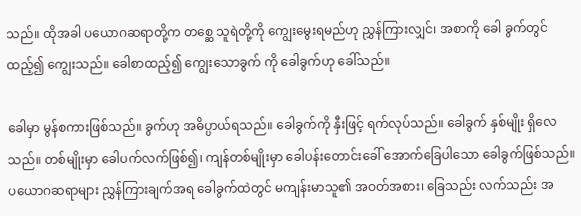သည်။ ထိုအခါ ပယောဂဆရာတို့က တစ္ဆေ သူရဲတို့ကို ကျွေးမွေးရမည်ဟု ညွှန်ကြားလျှင်၊ အစာကို ခေါ ခွက်တွင် ထည့်၍ ကျွေးသည်။ ခေါစာထည့်၍ ကျွေးသောခွက် ကို ခေါခွက်ဟု ခေါ်သည်။

ခေါမှာ မွန်စကားဖြစ်သည်။ ခွက်ဟု အဓိပ္ပာယ်ရသည်။ ခေါခွက်ကို နှီးဖြင့် ရက်လုပ်သည်။ ခေါခွက် နှစ်မျိုး ရှိလေ သည်။ တစ်မျိုးမှာ ခေါပက်လက်ဖြစ်၍၊ ကျန်တစ်မျိုးမှာ ခေါပန်းတောင်းခေါ် အောက်ခြေပါသော ခေါခွက်ဖြစ်သည်။ ပယောဂဆရာများ ညွှန်ကြားချက်အရ ခေါခွက်ထဲတွင် မကျန်းမာသူ၏ အဝတ်အစား၊ ခြေသည်း လက်သည်း အ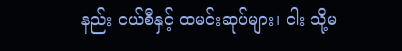နည်း ငယ်စီနှင့် ထမင်းဆုပ်များ၊ ငါး သို့မ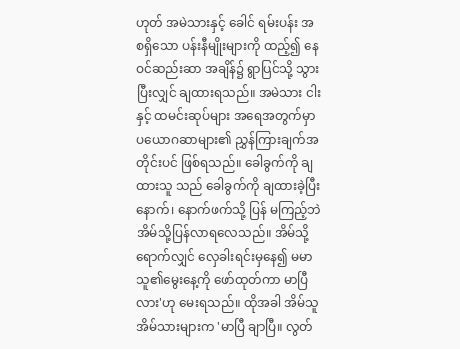ဟုတ် အမဲသားနှင့် ခေါင် ရမ်းပန်း အစရှိသော ပန်းနီမျိုးများကို ထည့်၍ နေဝင်ဆည်းဆာ အချိန်၌ ရွာပြင်သို့ သွားပြီးလျှင် ချထားရသည်။ အမဲသား ငါးနှင့် ထမင်းဆုပ်များ အရေအတွက်မှာ ပယောဂဆာများ၏ ညွှန်ကြားချက်အတိုင်းပင် ဖြစ်ရသည်။ ခေါခွက်ကို ချထားသူ သည် ခေါခွက်ကို ချထားခဲ့ပြီးနောက်၊ နောက်ဖက်သို့ ပြန် မကြည့်ဘဲ အိမ်သို့ပြန်လာရလေသည်။ အိမ်သို့ ရောက်လျှင် လှေခါးရင်းမှနေ၍ မမာသူ၏မွေးနေ့ကို ဖော်ထုတ်ကာ မာပြီ လား'ဟု မေးရသည်။ ထိုအခါ အိမ်သူအိမ်သားများက 'မာပြီ ချာပြီ။ လွတ်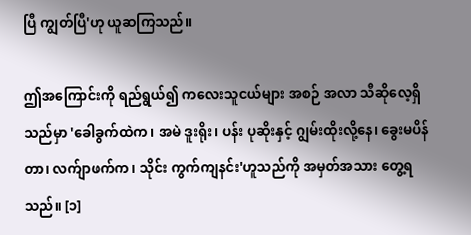ပြီ ကျွတ်ပြီ'ဟု ယူဆကြသည်။

ဤအကြောင်းကို ရည်ရွယ်၍ ကလေးသူငယ်များ အစဉ် အလာ သီဆိုလေ့ရှိသည်မှာ 'ခေါခွက်ထဲက၊ အမဲ ဒူးရိုး၊ ပန်း ပုဆိုးနှင့် ဂျွမ်းထိုးလို့နေ၊ ခွေးမပိန်တာ၊ လက်ျာဖက်က၊ သိုင်း ကွက်ကျနင်း'ဟူသည်ကို အမှတ်အသား တွေ့ရသည်။ [၁]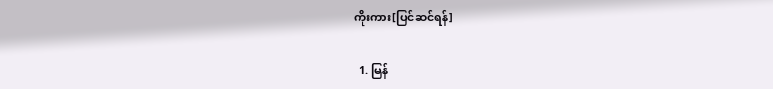ကိုးကား[ပြင်ဆင်ရန်]

  1. မြန်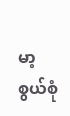မာ့စွယ်စုံ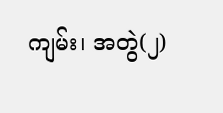ကျမ်း၊ အတွဲ(၂)